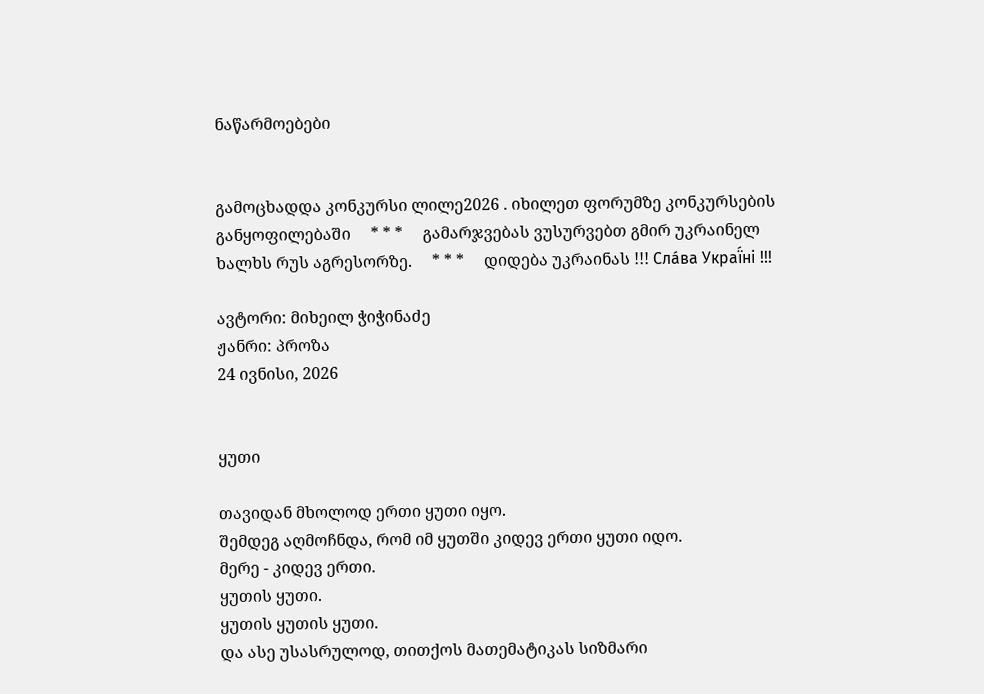ნაწარმოებები


გამოცხადდა კონკურსი ლილე2026 . იხილეთ ფორუმზე კონკურსების განყოფილებაში     * * *     გამარჯვებას ვუსურვებთ გმირ უკრაინელ ხალხს რუს აგრესორზე.     * * *     დიდება უკრაინას !!! Сла́ва Украї́ні !!!

ავტორი: მიხეილ ჭიჭინაძე
ჟანრი: პროზა
24 ივნისი, 2026


ყუთი

თავიდან მხოლოდ ერთი ყუთი იყო.
შემდეგ აღმოჩნდა, რომ იმ ყუთში კიდევ ერთი ყუთი იდო.
მერე - კიდევ ერთი.
ყუთის ყუთი.
ყუთის ყუთის ყუთი.
და ასე უსასრულოდ, თითქოს მათემატიკას სიზმარი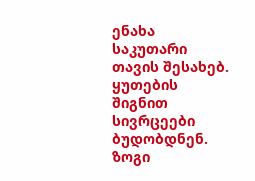ენახა საკუთარი თავის შესახებ.
ყუთების შიგნით სივრცეები ბუდობდნენ. ზოგი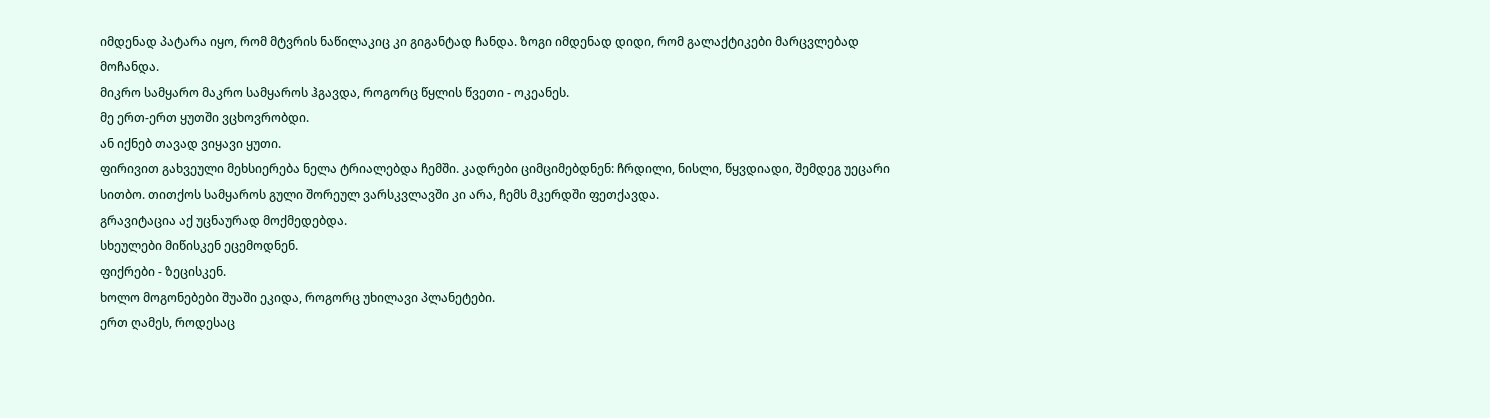იმდენად პატარა იყო, რომ მტვრის ნაწილაკიც კი გიგანტად ჩანდა. ზოგი იმდენად დიდი, რომ გალაქტიკები მარცვლებად მოჩანდა.
მიკრო სამყარო მაკრო სამყაროს ჰგავდა, როგორც წყლის წვეთი - ოკეანეს.
მე ერთ-ერთ ყუთში ვცხოვრობდი.
ან იქნებ თავად ვიყავი ყუთი.
ფირივით გახვეული მეხსიერება ნელა ტრიალებდა ჩემში. კადრები ციმციმებდნენ: ჩრდილი, ნისლი, წყვდიადი, შემდეგ უეცარი სითბო. თითქოს სამყაროს გული შორეულ ვარსკვლავში კი არა, ჩემს მკერდში ფეთქავდა.
გრავიტაცია აქ უცნაურად მოქმედებდა.
სხეულები მიწისკენ ეცემოდნენ.
ფიქრები - ზეცისკენ.
ხოლო მოგონებები შუაში ეკიდა, როგორც უხილავი პლანეტები.
ერთ ღამეს, როდესაც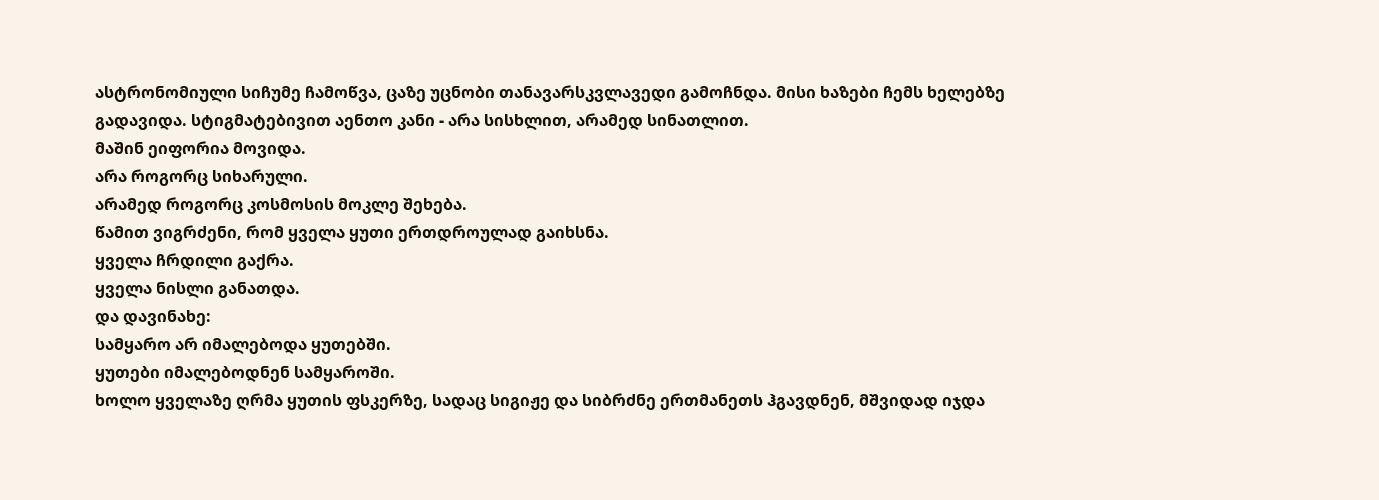ასტრონომიული სიჩუმე ჩამოწვა, ცაზე უცნობი თანავარსკვლავედი გამოჩნდა. მისი ხაზები ჩემს ხელებზე გადავიდა. სტიგმატებივით აენთო კანი - არა სისხლით, არამედ სინათლით.
მაშინ ეიფორია მოვიდა.
არა როგორც სიხარული.
არამედ როგორც კოსმოსის მოკლე შეხება.
წამით ვიგრძენი, რომ ყველა ყუთი ერთდროულად გაიხსნა.
ყველა ჩრდილი გაქრა.
ყველა ნისლი განათდა.
და დავინახე:
სამყარო არ იმალებოდა ყუთებში.
ყუთები იმალებოდნენ სამყაროში.
ხოლო ყველაზე ღრმა ყუთის ფსკერზე, სადაც სიგიჟე და სიბრძნე ერთმანეთს ჰგავდნენ, მშვიდად იჯდა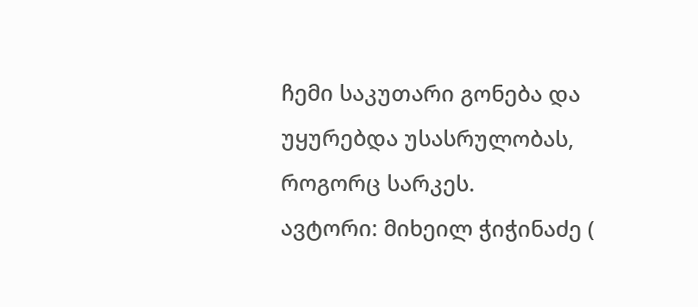ჩემი საკუთარი გონება და უყურებდა უსასრულობას, როგორც სარკეს.
ავტორი: მიხეილ ჭიჭინაძე (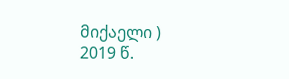მიქაელი )
2019 წ.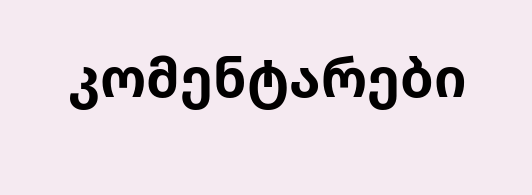კომენტარები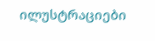ილუსტრაციები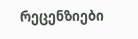რეცენზიები